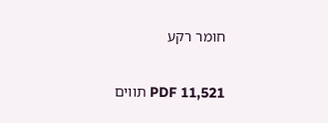חומר רקע

PDF 11,521 תווים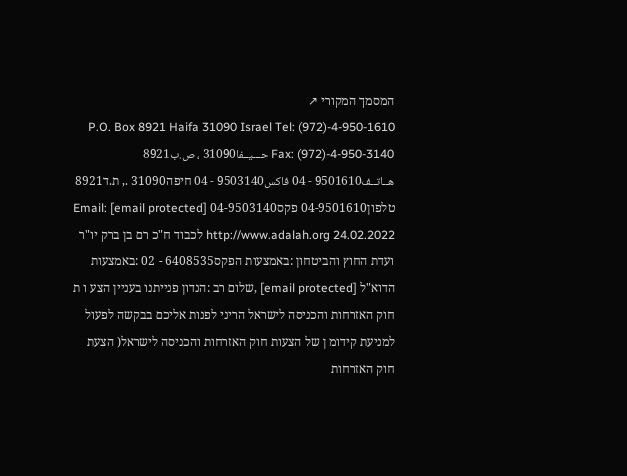המסמך המקורי ↗
P.O. Box 8921 Haifa 31090 Israel Tel: (972)-4-950-1610 Fax: (972)-4-950-3140 حـــيــفا31090 ، ص.ب8921 هــاتــف9501610 - 04 فاكس9503140 - 04 חיפה31090 ., ת.ד8921 טלפון04-9501610 פקס04-9503140 Email: [email protected] http://www.adalah.org 24.02.2022 לכבוד ח"כ רם בן ברק יו"ר ועדת החוץ והביטחון :באמצעות הפקס6408535 - 02 :באמצעות הדוא"ל [email protected] ,שלום רב :הנדון פנייתנו בעניין הצע ו ת חוק האזרחות והכניסה לישראל הריני לפנות אליכם בבקשה לפעול למניעת קידומ ן של הצעות חוק האזרחות והכניסה לישראל( הצעת חוק האזרחות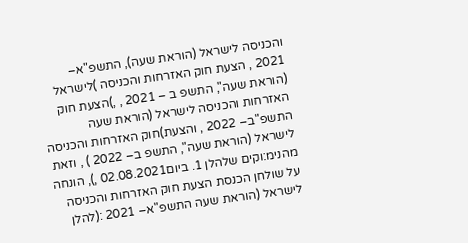והכניסה לישראל (הוראת שעה), התשפ"א– 2021 , הצעת חוק האזרחות והכניסה )לישראל (הוראת שעה", התשפ ב – 2021 , ,)הצעת חוק האזרחות והכניסה לישראל (הוראת שעה התשפ"ב– 2022 , והצעת)חוק האזרחות והכניסה לישראל (הוראת שעה", התשפ ב– 2022 ) , וזאת מהנימ:וקים שלהלן 1. ביום02.08.2021 ,), הונחה על שולחן הכנסת הצעת חוק האזרחות והכניסה לישראל (הוראת שעה התשפ"א– 2021 :(להלן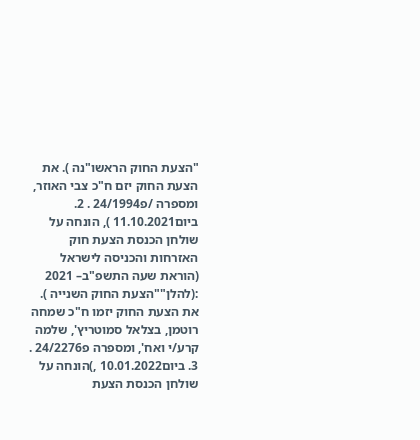"הצעת החוק הראשו"נה ). את הצעת החוק יזם ח"כ צבי האוזר, ומספרה /פ24/1994 . 2. ביום11.10.2021 ), הונחה על שולחן הכנסת הצעת חוק האזרחות והכניסה לישראל (הוראת שעה התשפ"ב– 2021 :(להלן""הצעת החוק השנייה ). את הצעת החוק יזמו ח"כ שמחה רוטמן, בצלאל סמוטריץ', שלמה קרע/י ואח', ומספרה פ24/2276 . 3. ביום10.01.2022 ,)הונחה על שולחן הכנסת הצעת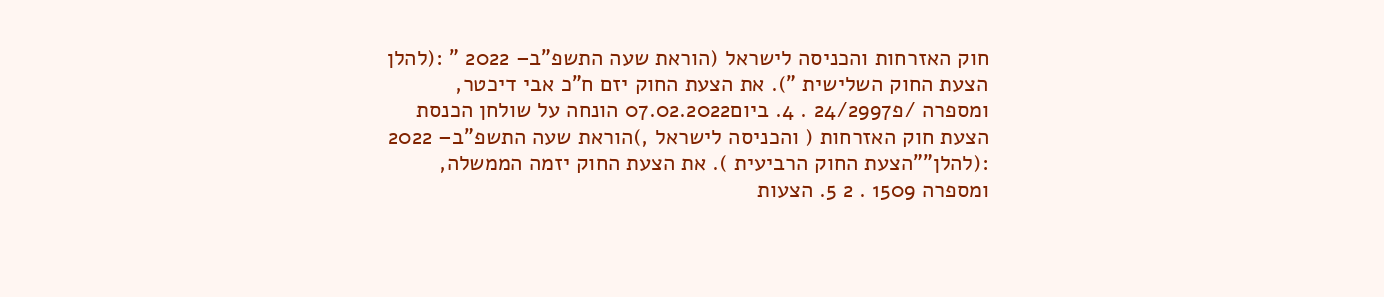חוק האזרחות והכניסה לישראל (הוראת שעה התשפ"ב– 2022 " :(להלן הצעת החוק השלישית "). את הצעת החוק יזם ח"כ אבי דיכטר, ומספרה /פ24/2997 . 4. ביום07.02.2022 הונחה על שולחן הכנסת הצעת חוק האזרחות ( והכניסה לישראל ,)הוראת שעה התשפ"ב– 2022 :(להלן""הצעת החוק הרביעית ). את הצעת החוק יזמה הממשלה, ומספרה 1509 . 2 5. הצעות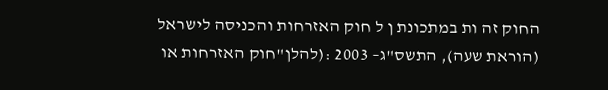החוק זה ות במתכונת ן ל חוק האזרחות והכניסה לישראל (הוראת שעה), התשס"ג– 2003 :(להלן"חוק האזרחות או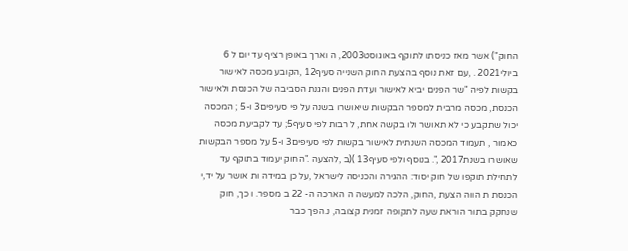החוק") אשר מאז כניסתו לתוקף באוגוסט2003, ה וארך באופן רציף עד יום ל 6 ביולי2021 . ,עם זאת נוסף בהצעת החוק השנייה סעיף12 ,הקובע מכסה לאישור בקשות לפיה "שר הפנים יביא לאישור ועדת הפנים והגנת הסביבה של הכנסת ולאישור הכנסת, מכסה מרבית למספר הבקשות שיאושרו בשנה על פי סעיפים3 ו-5 ; המכסה יכול שתקבע כי לא תאושר ולו בקשה אחת, ל רבות לפי סעיף5; עד לקביעת מכסה כאמור , תעמוד המכסה השנתית לאישור בקשות לפי סעיפים3 ו-5 על מספר הבקשות שאושרו בשנת2017 ,". בנוסף ולפי סעיף13 )(ב ,להצעה ."החוק יעמוד בתוקף עד לתחילת תוקפו של חוק יסוד: ההגירה והכניסה לישראל ,על כן במידה ות אושר על יד,י הכנסת ת הווה הצעת ,החוק, הלכה למעשה ה הארכה ה- 22 ב מספר. ו כך, חוק שנחקק בתור הוראת שעה לתקופה זמנית קצובה, נ.הפך כבר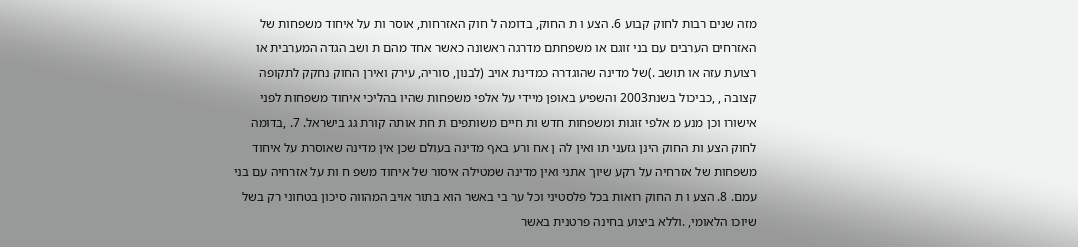מזה שנים רבות לחוק קבוע 6. הצע ו ת החוק, בדומה ל חוק האזרחות, אוסר ות על איחוד משפחות של האזרחים הערבים עם בני זוגם או משפחתם מדרגה ראשונה כאשר אחד מהם ת ושב הגדה המערבית או רצועת עזה או תושב .)של מדינה שהוגדרה כמדינת אויב (לבנון, סוריה, עירק ואירן החוק נחקק לתקופה קצובה , ,כביכול בשנת2003 והשפיע באופן מיידי על אלפי משפחות שהיו בהליכי איחוד משפחות לפני אישורו וכן מנע מ אלפי זוגות ומשפחות חדש ות חיים משותפים ת חת אותה קורת גג בישראל. 7. ,בדומה לחוק הצע ות החוק הינן גזעני תו ואין לה ן אח ורע באף מדינה בעולם שכן אין מדינה שאוסרת על איחוד משפחות של אזרחיה על רקע שיוך אתני ואין מדינה שמטילה איסור של איחוד משפ ח ות על אזרחיה עם בני עמם. 8. הצע ו ת החוק רואות בכל פלסטיני וכל ער בי באשר הוא בתור אויב המהווה סיכון בטחוני רק בשל שיוכו הלאומי, .וללא ביצוע בחינה פרטנית באשר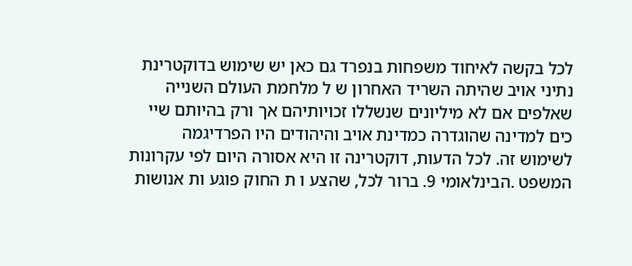לכל בקשה לאיחוד משפחות בנפרד גם כאן יש שימוש בדוקטרינת נתיני אויב שהיתה השריד האחרון ש ל מלחמת העולם השנייה שאלפים אם לא מיליונים שנשללו זכויותיהם אך ורק בהיותם שיי כים למדינה שהוגדרה כמדינת אויב והיהודים היו הפרדיגמה לשימוש זה. לכל הדעות, דוקטרינה זו היא אסורה היום לפי עקרונות המשפט .הבינלאומי 9. ברור לכל, שהצע ו ת החוק פוגע ות אנושות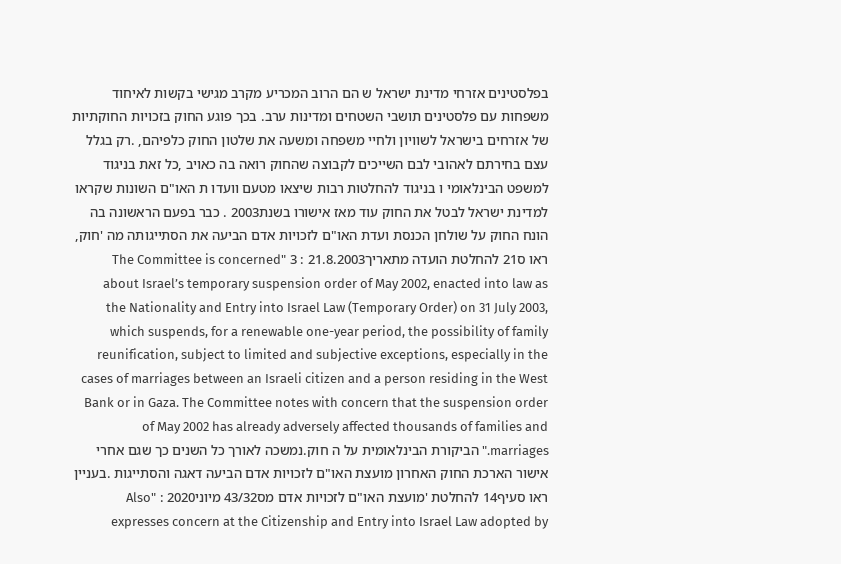בפלסטינים אזרחי מדינת ישראל ש הם הרוב המכריע מקרב מגישי בקשות לאיחוד משפחות עם פלסטינים תושבי השטחים ומדינות ערב. בכך פוגע החוק בזכויות החוקתיות של אזרחים בישראל לשוויון ולחיי משפחה ומשעה את שלטון החוק כלפיהם, .רק בגלל עצם בחירתם לאהובי לבם השייכים לקבוצה שהחוק רואה בה כאויב ,כל זאת בניגוד למשפט הבינלאומי ו בניגוד להחלטות רבות שיצאו מטעם וועדו ת האו"ם השונות שקראו למדינת ישראל לבטל את החוק עוד מאז אישורו בשנת2003 . כבר בפעם הראשונה בה הונח החוק על שולחן הכנסת ועדת האו"ם לזכויות אדם הביעה את הסתייגותה מה 'חוק, ראו ס21 להחלטת הועדה מתאריך21.8.2003 : 3 "The Committee is concerned about Israel’s temporary suspension order of May 2002, enacted into law as the Nationality and Entry into Israel Law (Temporary Order) on 31 July 2003, which suspends, for a renewable one-year period, the possibility of family reunification, subject to limited and subjective exceptions, especially in the cases of marriages between an Israeli citizen and a person residing in the West Bank or in Gaza. The Committee notes with concern that the suspension order of May 2002 has already adversely affected thousands of families and marriages." הביקורת הבינלאומית על ה חוק.נמשכה לאורך כל השנים כך שגם אחרי אישור הארכת החוק האחרון מועצת האו"ם לזכויות אדם הביעה דאגה והסתייגות .בעניין ראו סעיף14 להחלטת 'מועצת האו"ם לזכויות אדם מס43/32 מיוני2020 : "Also expresses concern at the Citizenship and Entry into Israel Law adopted by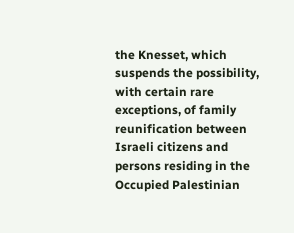the Knesset, which suspends the possibility, with certain rare exceptions, of family reunification between Israeli citizens and persons residing in the Occupied Palestinian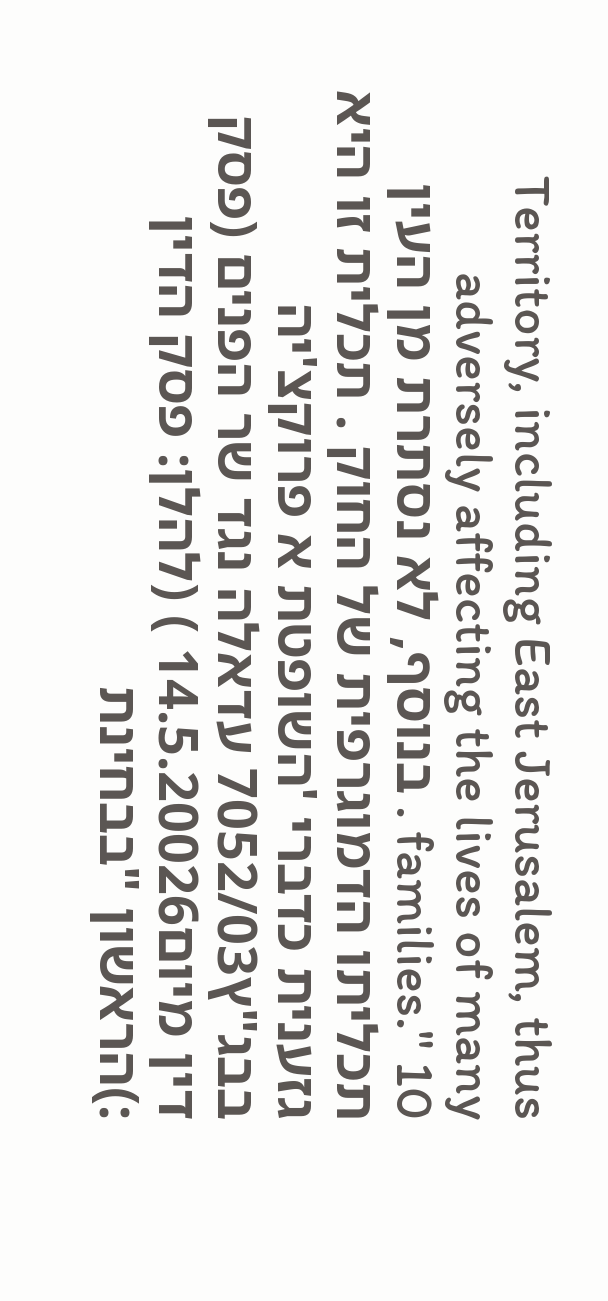Territory, including East Jerusalem, thus adversely affecting the lives of many families." 10 . בנוסף, לא נסתרת מן העין תכליתו הדמוגרפית של החוק . תכלית זו היא גזענית כדברי 'השופטת א פרוקצ'יה בבג"ץ7052/03 עדאלה נגד שר הפנים (פסק דין מיום14.5.20026 ) (להלן: פסק הדין :)הראשון "בבחינת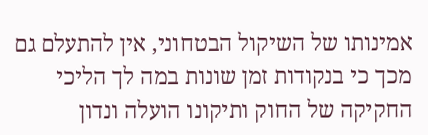אמינותו של השיקול הבטחוני, אין להתעלם גם מכך כי בנקודות זמן שונות במה לך הליכי החקיקה של החוק ותיקונו הועלה ונדון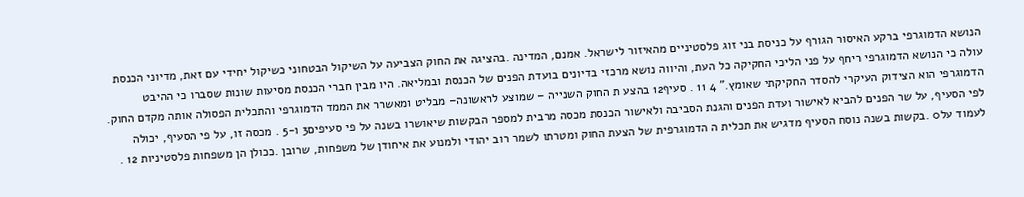הנושא הדמוגרפי ברקע האיסור הגורף על כניסת בני זוג פלסטיניים מהאיזור לישראל. אמנם, המדינה .בהציגה את החוק הצביעה על השיקול הבטחוני כשיקול יחידי עם זאת, מדיוני הכנסת עולה כי הנושא הדמוגרפי ריחף על פני הליכי החקיקה כל העת, והיווה נושא מרכזי בדיונים בועדת הפנים של הכנסת ובמליאה. היו מבין חברי הכנסת מסיעות שונות שסברו כי ההיבט הדמוגרפי הוא הצידוק העיקרי להסדר החקיקתי שאומץ." 4 11 . סעיף12 בהצע ת החוק השנייה – שמוצע לראשונה– מבליט ומאשרר את הממד הדמוגרפי והתכלית הפסולה אותה מקדם החוק. לפי הסעיף, על שר הפנים להביא לאישור ועדת הפנים והגנת הסביבה ולאישור הכנסת מכסה מרבית למספר הבקשות שיאושרו בשנה על פי סעיפים3 ו-5 . מכסה זו, על פי הסעיף, יכולה לעמוד על0 .בקשות בשנה נוסח הסעיף מדגיש את תכלית ה הדמוגרפית של הצעת החוק ומטרתו לשמר רוב יהודי ולמנוע את איחודן של משפחות, שרובן .ככולן הן משפחות פלסטיניות 12 .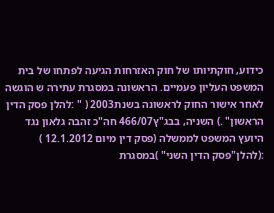כידוע, חוקתיותו של חוק האזרחות הגיעה לפתחו של בית המשפט העליון פעמיים. הראשונה במסגרת עתירה ש הוגשה לאחר אישור החוק לראשונה בשנת2003 ( " :להלן פסק הדין הראשון" .) השניה, בבג"ץ466/07 חה"כ זהבה גלאון נגד היועץ המשפט לממשלה (פסק דין מיום 12.1.2012 ) :(להלן"פסק הדין השני" )במסגרת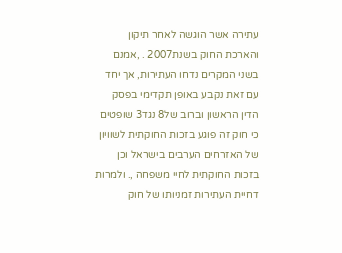עתירה אשר הוגשה לאחר תיקון והארכת החוק בשנת2007 . ,אמנם בשני המקרים נדחו העתירות, אך יחד עם זאת נקבע באופן תקדימי בפסק הדין הראשון וברוב של8 נגד3 שופטים כי חוק זה פוגע בזכות החוקתית לשוויון של האזרחים הערבים בישראל וכן בזכות החוקתית לחיי משפחה ,. ולמרות דחיית העתירות זמניותו של חוק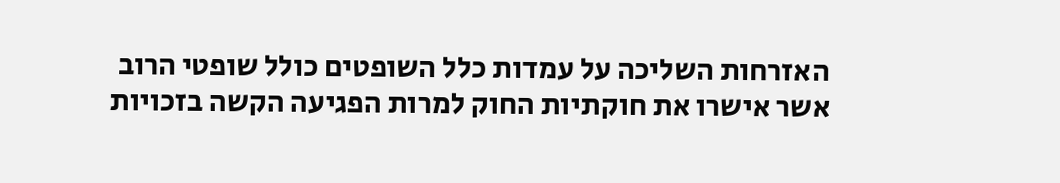האזרחות השליכה על עמדות כלל השופטים כולל שופטי הרוב אשר אישרו את חוקתיות החוק למרות הפגיעה הקשה בזכויות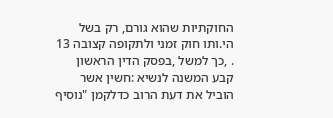החוקתיות שהוא גורם, רק בשל הי.ותו חוק זמני ולתקופה קצובה 13 . ,כך למשל ,בפסק הדין הראשון קבע המשנה לנשיא :חשין אשר הוביל את דעת הרוב כדלקמן "נוסיף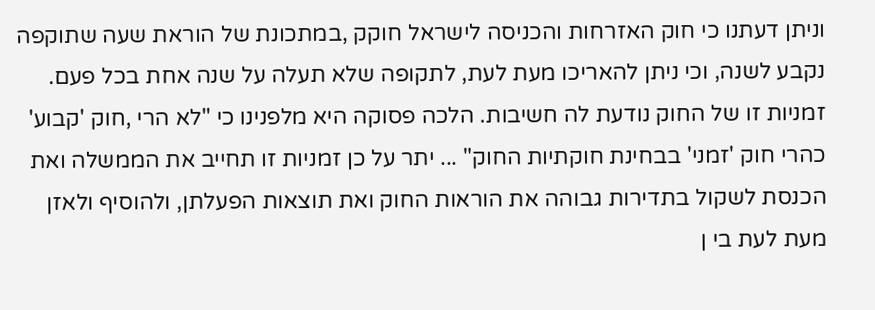וניתן דעתנו כי חוק האזרחות והכניסה לישראל חוקק ,במתכונת של הוראת שעה שתוקפה נקבע לשנה, וכי ניתן להאריכו מעת לעת, לתקופה שלא תעלה על שנה אחת בכל פעם. זמניות זו של החוק נודעת לה חשיבות. הלכה פסוקה היא מלפנינו כי "לא הרי ,חוק 'קבוע' כהרי חוק 'זמני' בבחינת חוקתיות החוק" ... יתר על כן זמניות זו תחייב את הממשלה ואת הכנסת לשקול בתדירות גבוהה את הוראות החוק ואת תוצאות הפעלתן, ולהוסיף ולאזן מעת לעת בי ן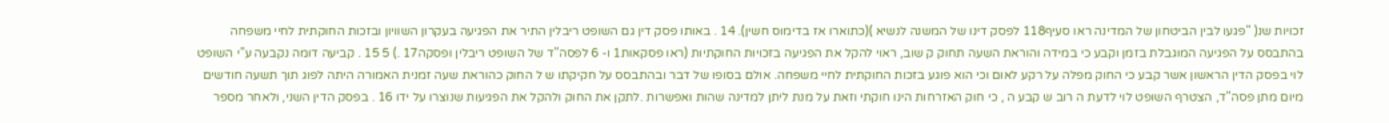זכויות שנ( "פגעו לבין הביטחון של המדינה ראו סעיף118 לפסק דינו של המשנה לנשיא )(כתוארו אז בדימוס חשין). 14 . באותו פסק דין גם השופט ריבלין התיר את הפגיעה בעקרון השוויון ובזכות החוקתית לחיי משפחה בהתבסס על הפגיעה המוגבלת בזמן וקבע כי במידה והוראת השעה תחוק ק שוב, ראוי להקל את הפגיעה בזכויות החוקתיות (ראו פסקאות1 ו- 6 לפסה"ד של השופט ריבלין ופסקה17 .) 5 15 . קביעה דומה נקבעה ע"י השופט לוי בפסק הדין הראשון אשר קבע כי החוק מפלה על רקע לאום וכי הוא פוגע בזכות החוקתית לחיי משפחה. אולם בסופו של דבר ובהתבסס על חקיקתו ש ל החוק כהוראת שעה זמנית האמורה היתה לפוג תוך תשעה חודשים מיום מתן פסה"ד, הצטרף השופט לוי לדעת ה רוב ש קבע ה , כי חוק האזרחות הינו חוקתי וזאת על מנת ליתן למדינה שהות ואפשרות .לתקן את החוק ולהקל את הפגיעות שנוצרו על ידו 16 . בפסק הדין השני, ולאחר מספר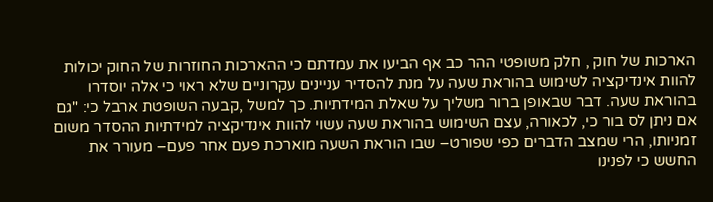הארכות של חוק , חלק משופטי ההר כב אף הביעו את עמדתם כי ההארכות החוזרות של החוק יכולות להוות אינדיקציה לשימוש בהוראת שעה על מנת להסדיר עניינים עקרוניים שלא ראוי כי אלה יוסדרו בהוראת שעה. דבר שבאופן ברור משליך על שאלת המידתיות. כך למשל ,קבעה השופטת ארבל כי: "גם אם ניתן לס בור כי, לכאורה, עצם השימוש בהוראת שעה עשוי להוות אינדיקציה למידתיות ההסדר משום זמניותו, הרי שמצב הדברים כפי שפורט– שבו הוראת השעה מוארכת פעם אחר פעם– מעורר את החשש כי לפנינו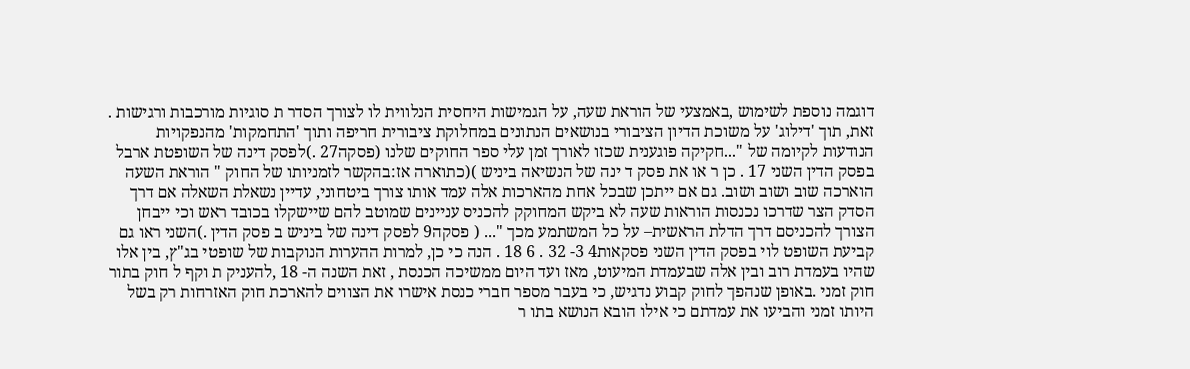דוגמה נוספת לשימוש ,באמצעי של הוראת שעה, על הגמישות היחסית הנלווית לו לצורך הסדר ת סוגיות מורכבות ורגישות . זאת, תוך 'דילוג' על משוכת הדיון הציבורי בנושאים הנתונים במחלוקת ציבורית חריפה ותוך 'התחמקות' מהנפקויות הנודעות לקיומה של "...חקיקה פוגענית שכזו לאורך זמן עלי ספר החוקים שלנו (פסקה27 .)לפסק דינה של השופטת ארבל בפסק הדין השני 17 . כן ר או את פסק ד ינה של הנשיאה ביניש )(כתוארה אז:בהקשר לזמניותו של החוק " הוראת השעה הוארכה שוב ושוב ושוב. גם אם ייתכן שבכל אחת מהארכות אלה עמד אותו צורך ביטחוני, עדיין נשאלת השאלה אם דרך הסדק הצר שדרכו נכנסות הוראות שעה לא ביקש המחוקק להכניס עניינים שמוטב להם שיישקלו בכובד ראש וכי ייבחן הצורך להכניסם דרך הדלת הראשית– על כל המשתמע מכך "... ( פסקה9 לפסק דינה של ביניש ב פסק הדין .)השני ראו גם קביעת השופט לוי בפסק הדין השני פסקאות4 3- 32 . 6 18 . הנה כי כן, למרות ההערות הנוקבות של שופטי בג"ץ, בין אלו שהיו בעמדת רוב ובין אלה שבעמדת המיעוט, מאז ועד היום ממשיכה הכנסת , זאת השנה ה- 18 ,להעניק ת וקף ל חוק בתור חוק זמני .באופן שנהפך לחוק קבוע נדגיש, כי בעבר מספר חברי כנסת אישרו את הצווים להארכת חוק האזרחות רק בשל היותו זמני והביעו את עמדתם כי אילו הובא הנושא בתו ר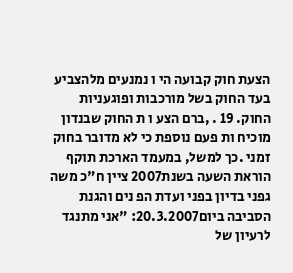הצעת חוק קבועה הי ו נמנעים מלהצביע בעד החוק בשל מורכבות ופוגעניות החוק. 19 . ,ברם הצע ו ת החוק שבנדון מוכיח ות פעם נוספת כי לא מדובר בחוק זמני .כך למשל, במעמד הארכת תוקף הוראת השעה בשנת2007 ציין ח"כ משה גפני בדיון בפני ועדת הפ נים והגנת הסביבה ביום20.3.2007: "אני מתנגד לרעיון של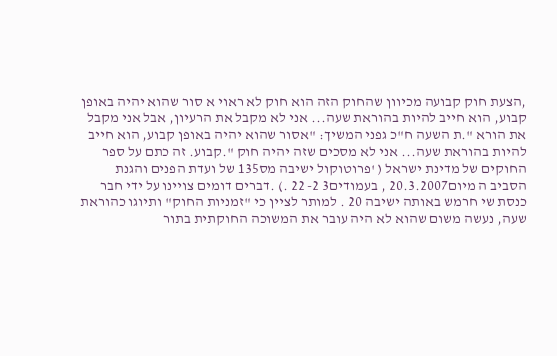,הצעת חוק קבועה מכיוון שהחוק הזה הוא חוק לא ראוי א סור שהוא יהיה באופן קבוע, הוא חייב להיות בהוראת שעה... אני לא מקבל את הרעיון, אבל אני מקבל את הורא ".ת השעה ח"כ גפני המשיך: "אסור שהוא יהיה באופן קבוע, הוא חייב להיות בהוראת שעה... אני לא מסכים שזה יהיה חוק ".קבוע. זה כתם על ספר החוקים של מדינת ישראל ( 'פרוטוקול ישיבה מס135 של ועדת הפנים והגנת הסביב ה מיום20.3.2007 , בעמודים3 2- 22 .) .דברים דומים צויינו על ידי חבר כנסת שי חרמש באותה ישיבה 20 . למותר לציין כי "זמניות החוק" ותיוגו כהוראת שעה, נעשה משום שהוא לא היה עובר את המשוכה החוקתית בתור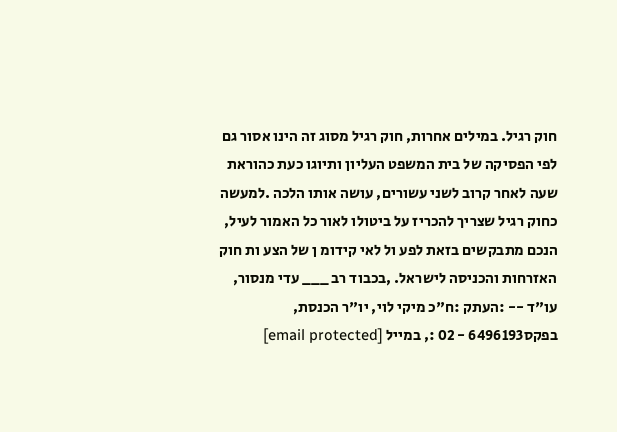חוק רגיל. במילים אחרות, חוק רגיל מסוג זה הינו אסור גם לפי הפסיקה של בית המשפט העליון ותיוגו כעת כהוראת שעה לאחר קרוב לשני עשורים, עושה אותו הלכה .למעשה כחוק רגיל שצריך להכריז על ביטולו לאור כל האמור לעיל, הנכם מתבקשים בזאת לפע ול לאי קידומ ן של הצע ות חוק האזרחות והכניסה לישראל. ,בכבוד רב ___ עדי מנסור, עו"ד -- :העתק :ח"כ מיקי לוי, יו"ר הכנסת, בפקס6496193 - 02 :, במייל [email protected]